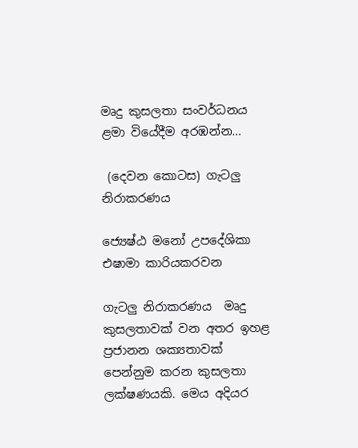මෘදු කුසලතා සංවර්ධනය ළමා වියේදීම අරඹන්න…

 (දෙවන කොටස) ගැටලු නිරාකරණය

ජ්‍යෙෂ්ඨ මනෝ උපදේශිකා එෂාමා කාරියකරවන

ගැටලු නිරාකරණය  මෘදු කුසලතාවක් වන අතර ඉහළ ප්‍රජානන ශක්‍යතාවක් පෙන්නුම කරන කුසලතා ලක්ෂණයකි. මෙය අදියර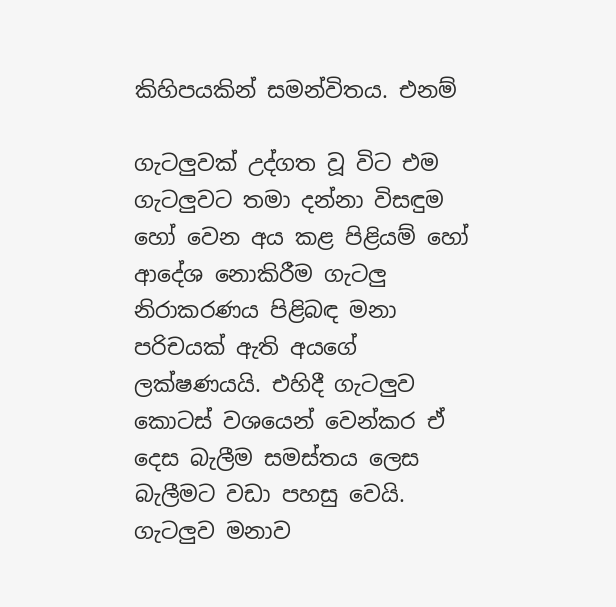කිහිපයකින් සමන්විතය‍. එනම්

ගැටලුවක් උද්ගත වූ විට එම ගැටලුවට තමා දන්නා විසඳුම හෝ වෙන අය කළ පිළියම් හෝ ආදේශ නොකිරීම ගැටලු නිරාකරණය පිළිබඳ මනා පරිචයක් ඇති අයගේ ලක්ෂණයයි. එහිදී ගැටලුව කොටස් වශයෙන් වෙන්කර ඒ දෙස බැලීම සමස්තය ලෙස බැලීමට වඩා පහසු වෙයි. ගැටලුව මනාව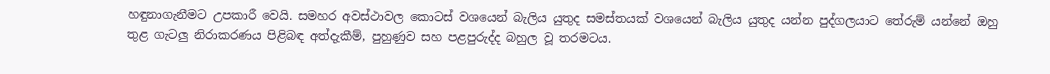හඳුනාගැනීමට උපකාරී වෙයි. සමහර අවස්ථාවල කොටස් වශයෙන් බැලිය යුතුද සමස්තයක් වශයෙන් බැලිය යුතුද යන්න පුද්ගලයාට තේරුම් යන්නේ ඔහු තුළ ගැටලු නිරාකරණය පිළිබඳ අත්දැකීම්, පුහුණුව සහ පළපුරුද්ද බහුල වූ තරමටය.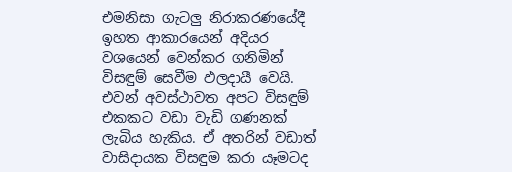එමනිසා ගැටලු නිරාකරණයේදී ඉහත ආකාරයෙන් අදියර වශයෙන් වෙන්කර ගනිමින් විසඳුම් සෙවීම ඵලදායී වෙයි. එවන් අවස්ථාවත අපට විසඳුම් එකකට වඩා වැඩි ගණනක් ලැබිය හැකිය. ඒ අතරින් වඩාත් වාසිදායක විසඳුම කරා යෑමටද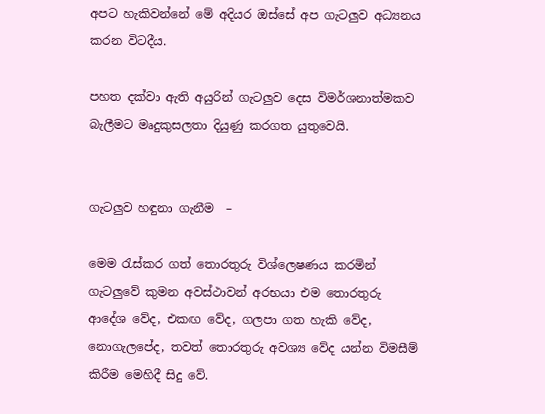අපට හැකිවන්නේ මේ අදියර ඔස්සේ අප ගැටලුව අධ්‍යනය කරන විටදීය.

පහත දක්වා ඇති අයුරින් ගැටලුව දෙස විමර්ශනාත්මකව බැලීමට මෘදුකුසලතා දියුණු කරගත යුතුවෙයි.


ගැටලුව හඳුනා ගැනීම  –

මෙම රැස්කර ගත් තොරතුරු විශ්ලෙෂණය කරමින් ගැටලුවේ කුමන අවස්ථාවන් අරභයා එම තොරතුරු ආදේශ වේද, එකඟ වේද, ගලපා ගත හැකි වේද, නොගැලපේද, තවත් තොරතුරු අවශ්‍ය වේද යන්න විමසීම් කිරීම මෙහිදී සිදු වේ.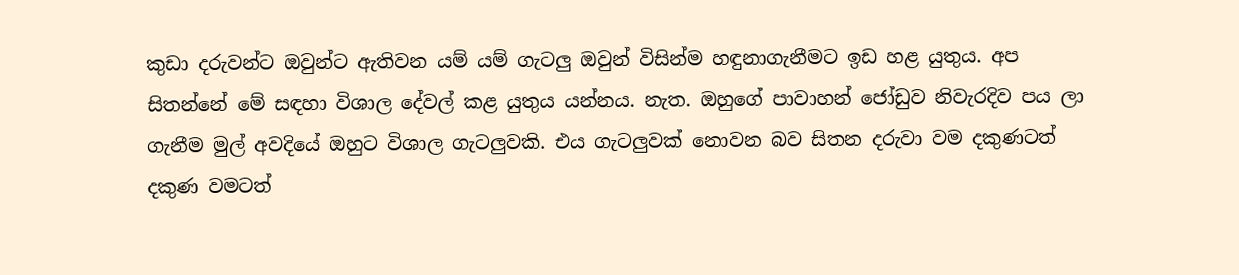කුඩා දරුවන්ට ඔවුන්ට ඇතිවන යම් යම් ගැටලු ඔවුන් විසින්ම හඳුනාගැනීමට ඉඩ හළ යුතුය. අප සිතන්නේ මේ සඳහා විශාල දේවල් කළ යුතුය යන්නය. නැත. ඔහුගේ පාවාහන් ජෝඩුව නිවැරදිව පය ලා ගැනීම මුල් අවදියේ ඔහුට විශාල ගැටලුවකි. එය ගැටලුවක් නොවන බව සිතන දරුවා වම දකුණටත් දකුණ වමටත්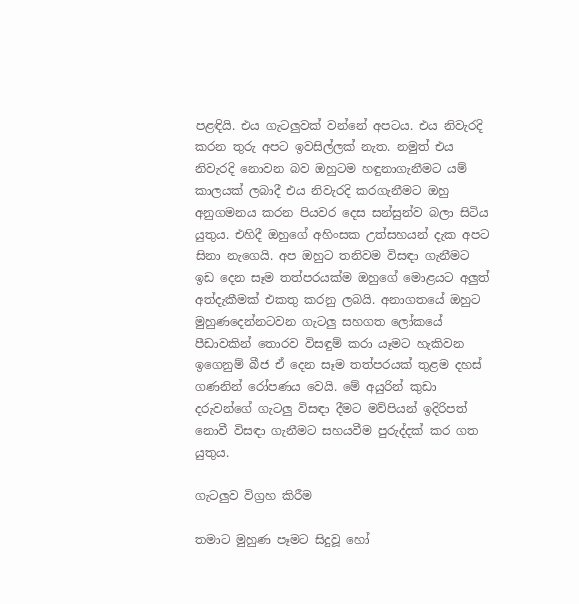පළඳියි. එය ගැටලුවක් වන්නේ අපටය. එය නිවැරදි කරන තුරු අපට ඉවසිල්ලක් නැත. නමුත් එය නිවැරදි නොවන බව ඔහුටම හඳුනාගැනීමට යම් කාලයක් ලබාදී එය නිවැරදි කරගැනීමට ඔහු අනුගමනය කරන පියවර දෙස සන්සුන්ව බලා සිටිය යුතුය. එහිදී ඔහුගේ අහිංසක උත්සහයන් දැක අපට සිනා නැගෙයි. අප ඔහුට තනිවම විසඳා ගැනීමට ඉඩ දෙන සෑම තත්පරයක්ම ඔහුගේ මොළයට අලුත් අත්දැකීමක් එකතු කරනු ලබයි. අනාගතයේ ඔහුට මුහුණදෙන්නටවන ගැටලු සහගත ලෝකයේ පීඩාවකින් තොරව විසඳුම් කරා යෑමට හැකිවන ඉගෙනුම් බීජ ඒ දෙන සෑම තත්පරයක් තුළම දහස් ගණනින් රෝපණය වෙයි. මේ අයුරින් කුඩා දරුවන්ගේ ගැටලු විසඳා දීමට මව්පියන් ඉදිරිපත් නොවී විසඳා ගැනීමට සහයවීම පුරුද්දක් කර ගත යුතුය.

ගැටලුව විග්‍රහ කිරීම

තමාට මුහුණ පෑමට සිදුවූ හෝ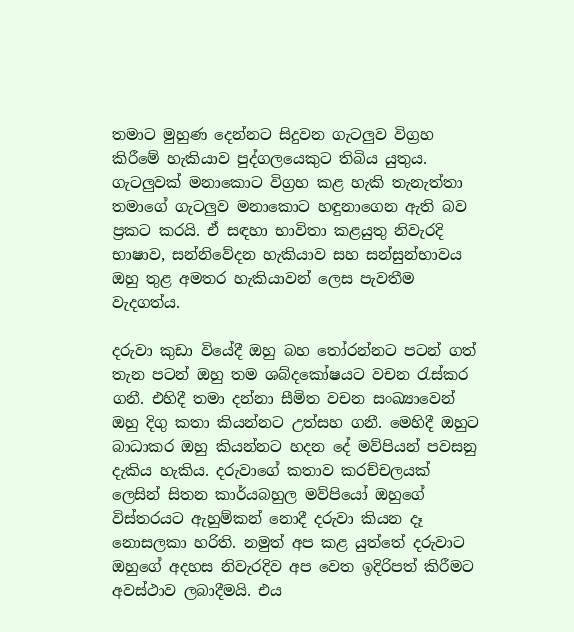තමාට මුහුණ දෙන්නට සිදුවන ගැටලුව විග්‍රහ කිරීමේ හැකියාව පුද්ගලයෙකුට තිබිය යුතුය. ගැටලුවක් මනාකොට විග්‍රහ කළ හැකි තැනැත්තා තමාගේ ගැටලුව මනාකොට හඳුනාගෙන ඇති බව ප්‍රකට කරයි. ඒ සඳහා භාවිතා කළයුතු නිවැරදි භාෂාව, සන්නිවේදන හැකියාව සහ සන්සුන්භාවය ඔහු තුළ අමතර හැකියාවන් ලෙස පැවතීම වැදගත්ය.

දරුවා කුඩා වියේදී ඔහු බහ තෝරන්නට පටන් ගත් තැන පටන් ඔහු තම ශබ්දකෝෂයට වචන රැස්කර ගනී. එහිදී තමා දන්නා සීමිත වචන සංඛ්‍යාවෙන් ඔහු දිගු කතා කියන්නට උත්සහ ගනී. මෙහිදී ඔහුට බාධාකර ඔහු කියන්නට හදන දේ මව්පියන් පවසනු දැකිය හැකිය. දරුවාගේ කතාව කරච්චලයක් ලෙසින් සිතන කාර්යබහුල මව්පියෝ ඔහුගේ විස්තරයට ඇහුම්කන් නොදී දරුවා කියන දෑ නොසලකා හරිති. නමුත් අප කළ යුත්තේ දරුවාට ඔහුගේ අදහස නිවැරදිව අප වෙත ඉදිරිපත් කිරීමට අවස්ථාව ලබාදීමයි. එය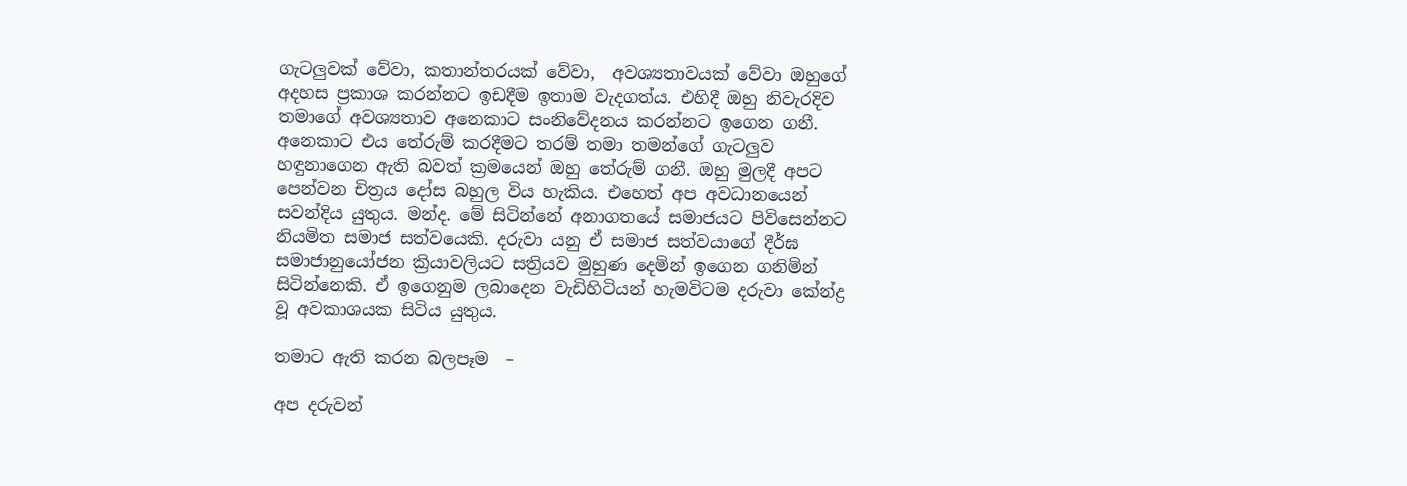ගැටලුවක් වේවා, කතාන්තරයක් වේවා,  අවශ්‍යතාවයක් වේවා ඔහුගේ අදහස ප්‍රකාශ කරන්නට ඉඩදීම ඉතාම වැදගත්ය. එහිදී ඔහු නිවැරදිව තමාගේ අවශ්‍යතාව අනෙකාට සංනිවේදනය කරන්නට ඉගෙන ගනී. අනෙකාට එය තේරුම් කරදීමට තරම් තමා තමන්ගේ ගැටලුව හඳුනාගෙන ඇති බවත් ක්‍රමයෙන් ඔහු තේරුම් ගනී. ඔහු මුලදී අපට පෙන්වන චිත්‍රය දෝස බහුල විය හැකිය. එහෙත් අප අවධානයෙන් සවන්දිය යුතුය. මන්ද. මේ සිටින්නේ අනාගතයේ සමාජයට පිවිසෙන්නට නියමිත සමාජ සත්වයෙකි. දරුවා යනු ඒ සමාජ සත්වයාගේ දීර්ඝ සමාජානුයෝජන ක්‍රියාවලියට සත්‍රියව මුහුණ දෙමින් ඉගෙන ගනිමින් සිටින්නෙකි. ඒ ඉගෙනුම ලබාදෙන වැඩිහිටියන් හැමවිටම දරුවා කේන්ද්‍ර වූ අවකාශයක සිටිය යුතුය.

තමාට ඇති කරන බලපෑම  –

අප දරුවන්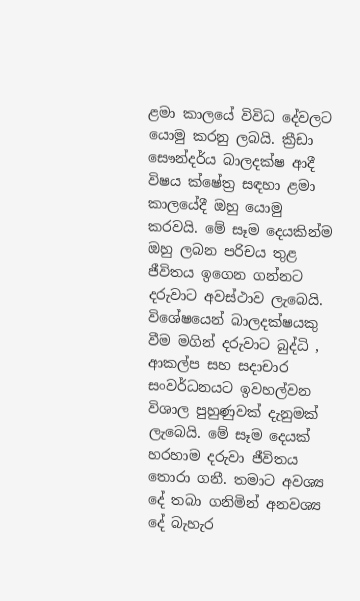ළමා කාලයේ විවිධ දේවලට යොමු කරනු ලබයි. ක්‍රීඩා සෞන්දර්ය බාලදක්ෂ ආදී විෂය ක්ෂේත්‍ර සඳහා ළමා කාලයේදී ඔහු යොමු කරවයි. මේ සෑම දෙයකින්ම ඔහු ලබන පරිචය තුළ ජීවිතය ඉගෙන ගන්නට දරුවාට අවස්ථාව ලැබෙයි. විශේෂයෙන් බාලදක්ෂයකු වීම මගින් දරුවාට බුද්ධි , ආකල්ප සහ සදාචාර සංවර්ධනයට ඉවහල්වන විශාල පුහුණුවක් දැනුමක් ලැබෙයි. මේ සෑම දෙයක් හරහාම දරුවා ජීවිතය තොරා ගනී. තමාට අවශ්‍ය දේ තබා ගනිමින් අනවශ්‍ය දේ බැහැර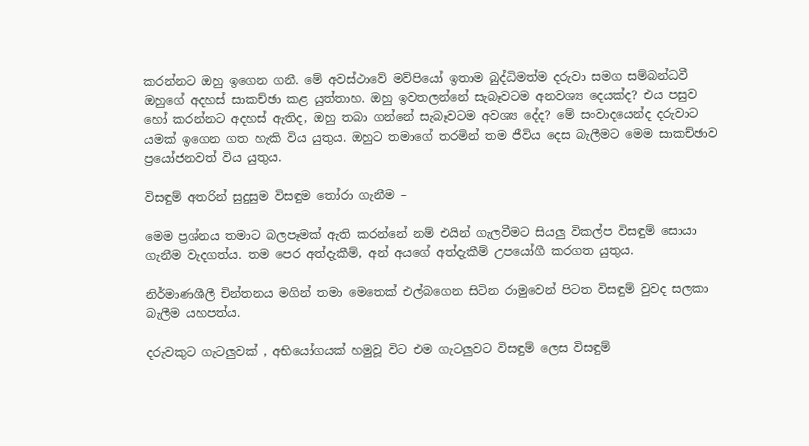කරන්නට ඔහු ඉගෙන ගනී. මේ අවස්ථාවේ මව්පියෝ ඉතාම බුද්ධිමත්ම දරුවා සමග සම්බන්ධවී ඔහුගේ අදහස් සාකච්ඡා කළ යුත්තාහ. ඔහු ඉවතලන්නේ සැබෑවටම අනවශ්‍ය දෙයක්ද? එය පසුව හෝ කරන්නට අදහස් ඇතිද, ඔහු තබා ගන්නේ සැබෑවටම අවශ්‍ය දේද? මේ සංවාදයෙන්ද දරුවාට යමක් ඉගෙන ගත හැකි විය යුතුය. ඔහුට තමාගේ තරමින් තම ජීවිය දෙස බැලීමට මෙම සාකච්ඡාව ප්‍රයෝජනවත් විය යුතුය.

විසඳුම් අතරින් සුදුසුම විසඳුම තෝරා ගැනීම –

මෙම ප්‍රශ්නය තමාට බලපෑමක් ඇති කරන්නේ නම් එයින් ගැලවීමට සියලු විකල්ප විසඳුම් සොයා ගැනීම වැදගත්ය. තම පෙර අත්දැකීම්, අන් අයගේ අත්දැකීම් උපයෝගී කරගත යුතුය.

නිර්මාණශීලී චින්තනය මගින් තමා මෙතෙක් එල්බගෙන සිටින රාමුවෙන් පිටත විසඳුම් වුවද සලකා බැලීම යහපත්ය.

දරුවකුට ගැටලුවක් , අභියෝගයක් හමුවූ විට එම ගැටලුවට විසඳුම් ලෙස විසඳුම්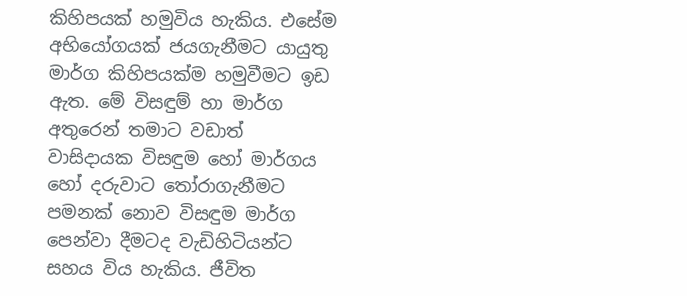කිහිපයක් හමුවිය හැකිය. එසේම අභියෝගයක් ජයගැනීමට යායුතු මාර්ග කිහිපයක්ම හමුවීමට ඉඩ ඇත. මේ විසඳුම් හා මාර්ග අතුරෙන් තමාට වඩාත් වාසිදායක විසඳුම හෝ මාර්ගය හෝ දරුවාට තෝරාගැනීමට  පමනක් නොව විසඳුම මාර්ග පෙන්වා දීමටද වැඩිහිටියන්ට සහය විය හැකිය. ජීවිත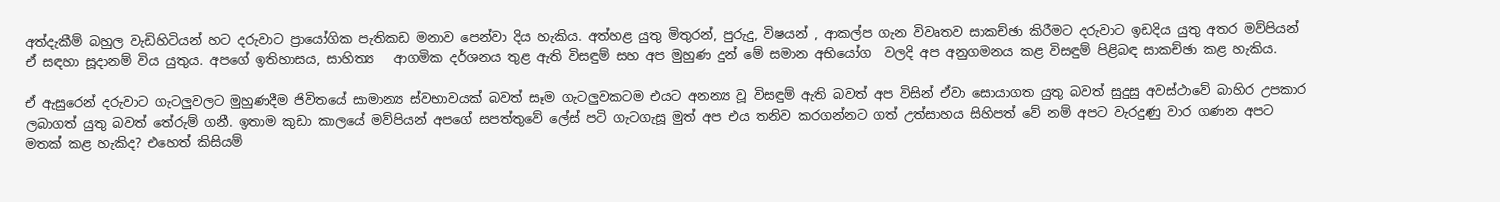අත්දැකීම් බහුල වැඩිහිටියන් හට දරුවාට ප්‍රායෝගික පැතිකඩ මනාව පෙන්වා දිය හැකිය. අත්හළ යුතු මිතුරන්, පුරුදු, විෂයන් , ආකල්ප ගැන විවෘතව සාකච්ඡා කිරීමට දරුවාට ඉඩදිය යුතු අතර මව්පියන් ඒ සඳහා සූදානම් විය යුතුය. අපගේ ඉතිහාසය, සාහිත්‍ය   ආගමික දර්ශනය තුළ ඇති විසඳුම් සහ අප මුහුණ දුන් මේ සමාන අභියෝග  වලදි අප අනුගමනය කළ විසඳුම් පිළිබඳ සාකච්ඡා කළ හැකිය.

ඒ ඇසුරෙන් දරුවාට ගැටලුවලට මුහුණදීම ජිවිතයේ සාමාන්‍ය ස්වභාවයක් බවත් සෑම ගැටලුවකටම එයට අනන්‍ය වූ විසඳුම් ඇති බවත් අප විසින් ඒවා සොයාගත යුතු බවත් සුදුසු අවස්ථාවේ බාහිර උපකාර ලබාගත් යුතු බවත් තේරුම් ගනී. ඉතාම කුඩා කාලයේ මව්පියන් අපගේ සපත්තුවේ ලේස් පටි ගැටගැසූ මුත් අප එය තනිව කරගන්නට ගත් උත්සාහය සිහිපත් වේ නම් අපට වැරදුණු වාර ගණන අපට මතක් කළ හැකිද? එහෙත් කිසියම්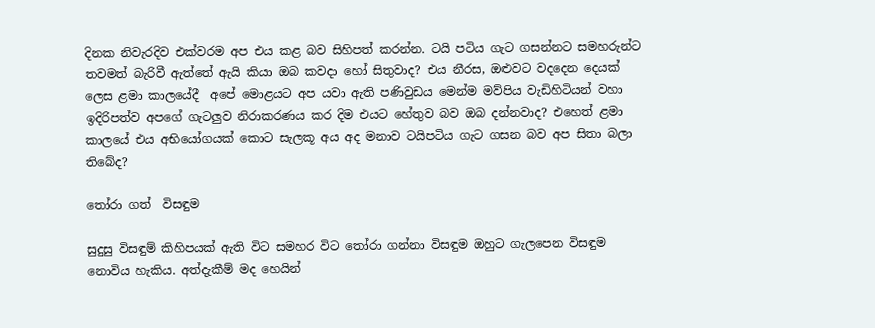දිනක නිවැරදිව එක්වරම අප එය කළ බව සිහිපත් කරන්න. ටයි පටිය ගැට ගසන්නට සමහරුන්ට තවමත් බැරිවී ඇත්තේ ඇයි කියා ඔබ කවදා හෝ සිතුවාද? එය නීරස, ඔළුවට වදදෙන දෙයක් ලෙස ළමා කාලයේදී  අපේ මොළයට අප යවා ඇති පණිවුඩය මෙන්ම මව්පිය වැඩිහිටියන් වහා ඉදිරිපත්ව අපගේ ගැටලුව නිරාකරණය කර දිම එයට හේතුව බව ඔබ දන්නවාද? එහෙත් ළමා කාලයේ එය අභියෝගයක් කොට සැලකූ අය අද මනාව ටයිපටිය ගැට ගසන බව අප සිතා බලා තිබේද?

තෝරා ගත්  විසඳුම

සුදුසු විසඳුම් කිහිපයක් ඇති විට සමහර විට තෝරා ගන්නා විසඳුම ඔහුට ගැලපෙන විසඳුම නොවිය හැකිය. අත්දැකීම් මද හෙයින්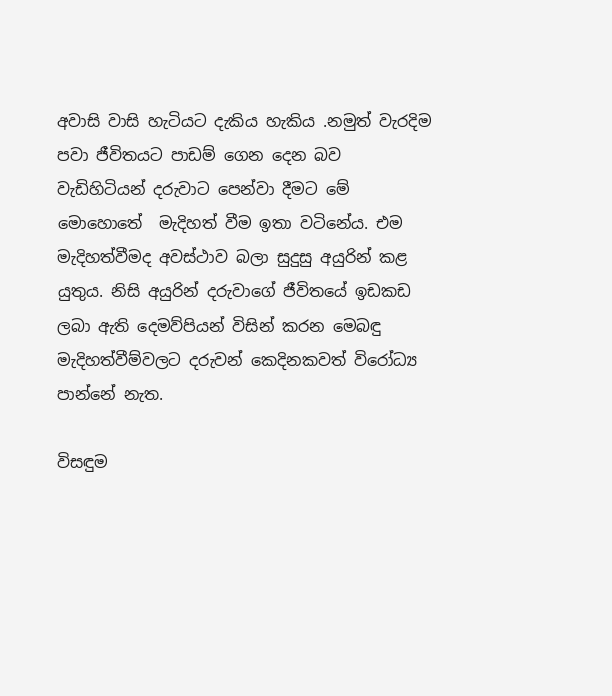අවාසි වාසි හැටියට දැකිය හැකිය .නමුත් වැරදිම පවා ජීවිතයට පාඩම් ගෙන දෙන බව වැඩිහිටියන් දරුවාට පෙන්වා දීමට මේ මොහොතේ  මැදිහත් වීම ඉතා වටිනේය. එම මැදිහත්වීමද අවස්ථාව බලා සුදුසු අයුරින් කළ යුතුය. නිසි අයුරින් දරුවාගේ ජීවිතයේ ඉඩකඩ ලබා ඇති දෙමව්පියන් විසින් කරන මෙබඳු මැදිහත්වීම්වලට දරුවන් කෙදිනකවත් විරෝධ්‍ය පාන්නේ නැත.

විසඳුම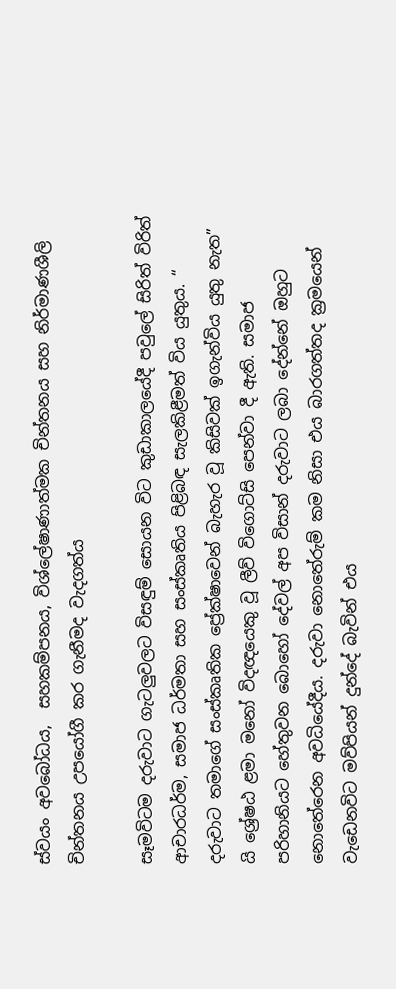ස්වයං අවබෝධය,  සහකම්පනය, විශ්ලේෂාණාත්මක චින්තනය සහ නිර්මාණශීලි චින්තනය උපයෝගී කර ගැනීමද වැදගත්ය

සෑමවිටම දරුවාට ගැටලුවලට විසඳුම් සොයන විට කුඩාකාලයේදී පවුලේ සිරිත් විරිත් ආචාරධර්ම, සමාජ ධර්මතා සහ සංස්කෘතිය පිළිබඳ සැලකිළීමත් විය යුතුය. “ දරුවාට තමාගේ සංස්කෘතික ප්‍රේක්ෂාවෙන් බැහැර වූ කිසිවක් ඉගැන්විය යුතු නැත” යි ශ්‍රේෂඨ ළමා මනෝ විදඥයෙකු වූ ලීව් විගොට්සි පෙන්වා දී ඇති. සමාජ පරිහානියට හේතුවන බොහෝ දේවල් අප විසාන් දරුවාට ලබා දේන්නේ ඔහුට නොතේරෙන අවධියේදීය. දරුවා නොතේරුම් කම නිසා එය බාරගත්තද ක්‍රමයෙන් වැඩෙනවිට මව්පියන් දුන්දේ බැවින් එය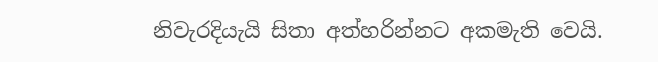නිවැරදියැයි සිතා අත්හරින්නට අකමැති වෙයි.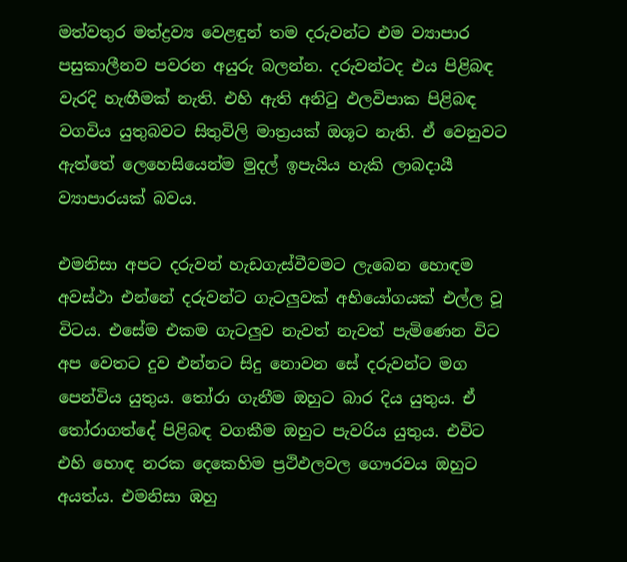මත්වතුර මත්ද්‍රව්‍ය වෙළඳුන් තම දරුවන්ට එම ව්‍යාපාර පසුකාලීනව පවරන අයුරු බලන්න. දරුවන්ටද එය පිළිබඳ වැරදි හැඟීමක් නැති. එහි ඇති අනිටු ඵලවිපාක පිළිබඳ වගවිය යුතුබවට සිතුවිලි මාත්‍රයක් ඔශූට නැති. ඒ වෙනුවට ඇත්තේ ලෙහෙසියෙන්ම මුදල් ඉපැයිය හැකි ලාබදායී ව්‍යාපාරයක් බවය.

එමනිසා අපට දරුවන් හැඩගැස්වීවමට ලැබෙන හොඳම අවස්ථා එන්නේ දරුවන්ට ගැටලුවක් අභියෝගයක් එල්ල වූ විටය. එසේම එකම ගැටලුව නැවත් නැවත් පැමිණෙන විට අප වෙතට දුව එන්නට සිදු නොවන සේ දරුවන්ට මග පෙන්විය යුතුය. තෝරා ගැනීම ඔහුට බාර දිය යුතුය. ඒ තෝරාගත්දේ පිළිබඳ වගකීම ඔහුට පැවරිය යුතුය. එවිට එහි හොඳ නරක දෙකෙහිම ප්‍රථිඵලවල ගෞරවය ඔහුට අයත්ය. එමනිසා ඹහු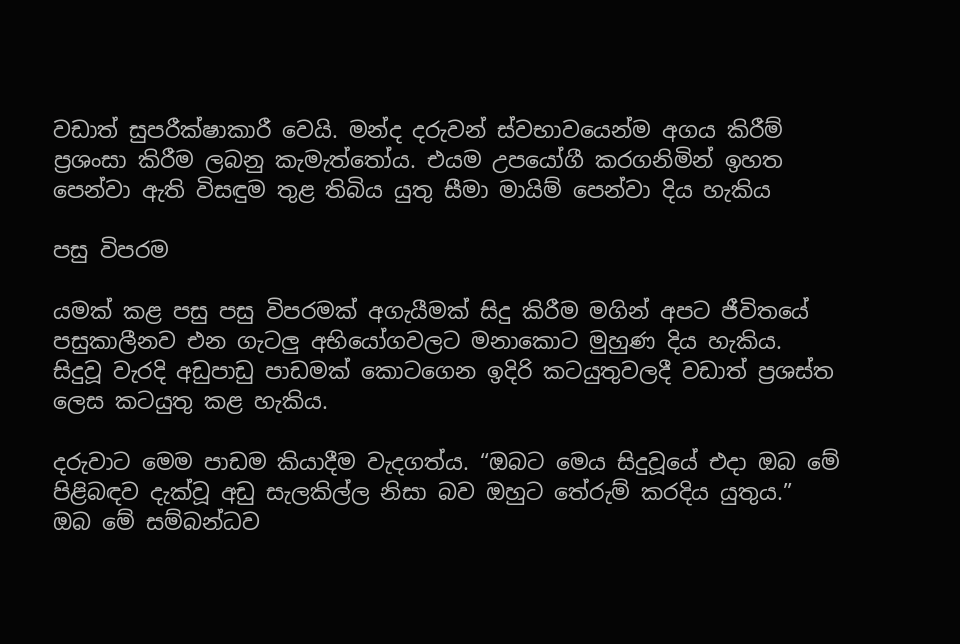වඩාත් සුපරීක්ෂාකාරී වෙයි. මන්ද දරුවන් ස්වභාවයෙන්ම අගය කිරීම් ප්‍රශංසා කිරීම ලබනු කැමැත්තෝය. එයම උපයෝගී කරගනිමින් ඉහත පෙන්වා ඇති විසඳුම තුළ තිබිය යුතු සීමා මායිම් පෙන්වා දිය හැකිය

පසු විපරම

යමක් කළ පසු පසු විපරමක් අගැයීමක් සිදු කිරීම මගින් අපට ජීවිතයේ පසුකාලීනව එන ගැටලු අභියෝගවලට මනාකොට මුහුණ දිය හැකිය. සිදුවූ වැරදි අඩුපාඩු පාඩමක් කොටගෙන ඉදිරි කටයුතුවලදී වඩාත් ප්‍රශස්ත ලෙස කටයුතු කළ හැකිය.

දරුවාට මෙම පාඩම කියාදීම වැදගත්ය. “ඔබට මෙය සිදුවූයේ එදා ඔබ මේ පිළිබඳව දැක්වූ අඩු සැලකිල්ල නිසා බව ඔහුට තේරුම් කරදිය යුතුය.” ඔබ මේ සම්බන්ධව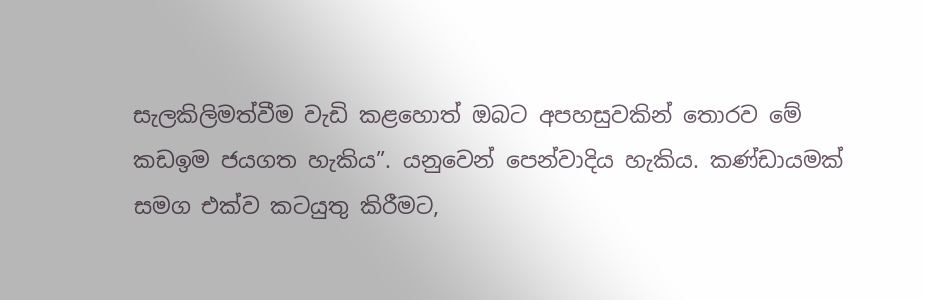සැලකිලිමත්වීම වැඩි කළහොත් ඔබට අපහසුවකින් තොරව මේ කඩඉම ජයගත හැකිය”. යනුවෙන් පෙන්වාදිය හැකිය. කණ්ඩායමක් සමග එක්ව කටයුතු කිරීමට,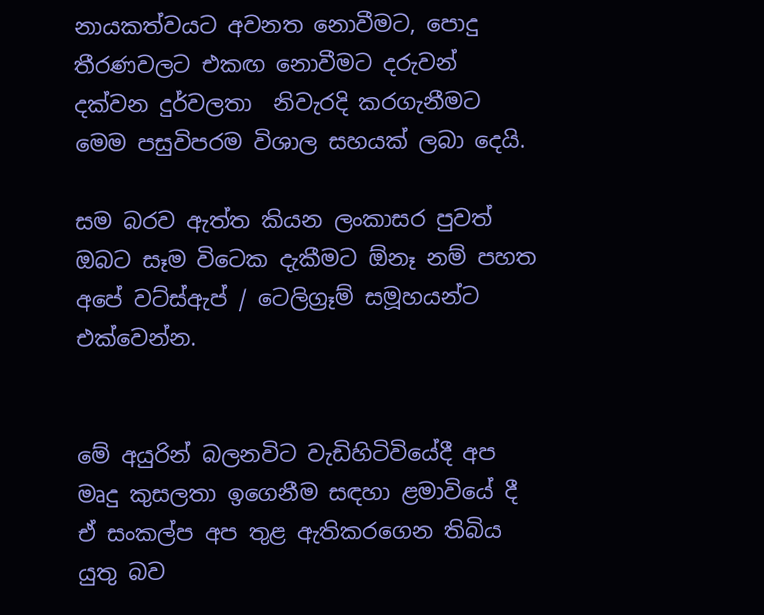නායකත්වයට අවනත නොවීමට, පොදු තීරණවලට එකඟ නොවීමට දරුවන් දක්වන දුර්වලතා  නිවැරදි කරගැනීමට මෙම පසුවිපරම විශාල සහයක් ලබා දෙයි.

සම බරව ඇත්ත කියන ලංකාසර පුවත් ඔබට සෑම විටෙක දැකීමට ඕනෑ නම් පහත අපේ වට්ස්ඇප් / ටෙලිග්‍රෑම් සමූහයන්ට එක්වෙන්න.


මේ අයුරින් බලනවිට වැඩිහිටිවියේදී අප මෘදු කුසලතා ඉගෙනීම සඳහා ළමාවියේ දී ඒ සංකල්ප අප තුළ ඇතිකරගෙන තිබිය යුතු බව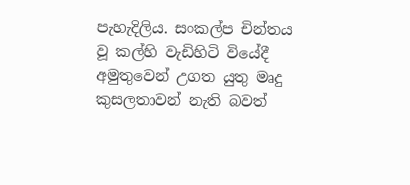පැහැදිලිය. සංකල්ප චින්තය වූ කල්හි වැඩිහිටි වියේදී අමුතුවෙන් උගත යුතු මෘදු කුසලතාවන් නැති බවත්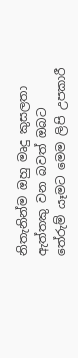නිතැනින්ම ඔහු මෘදු කුසලතා ඇත්තකු වන බවත් ඔබට තේරුම් යෑමට මෙම ලිපි උපකාරී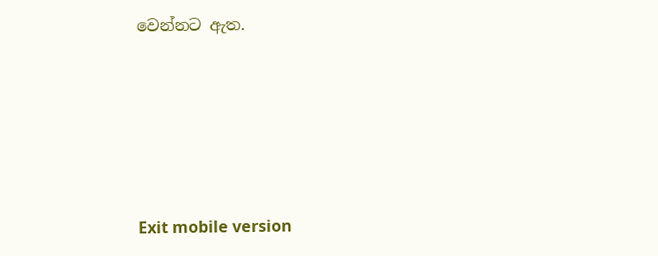වෙන්නට ඇත.





Exit mobile version